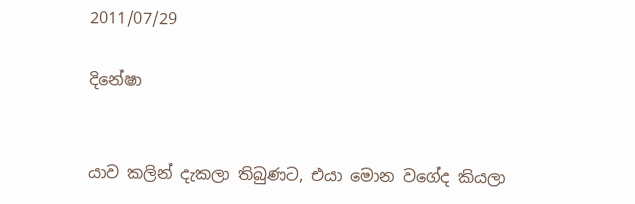2011/07/29

දිනේෂා


යාව කලින් දැකලා තිබුණට, එයා මොන වගේද කියලා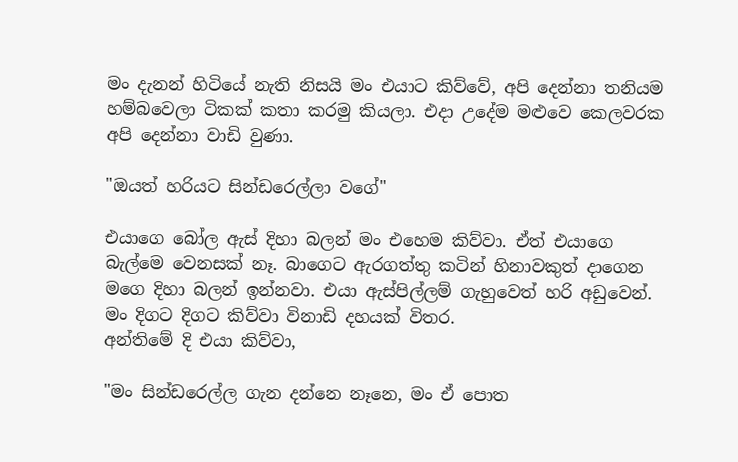මං දැනන් හිටියේ නැති නිසයි මං එයාට කිව්වේ, අපි දෙන්නා තනියම හම්බවෙලා ටිකක් කතා කරමු කියලා. එදා උදේම මළුවෙ කෙලවරක අපි දෙන්නා වාඩි වුණා.

"ඔයත් හරියට සින්ඩරෙල්ලා වගේ"

එයාගෙ බෝල ඇස් දිහා බලන් මං එහෙම කිව්වා. ඒත් එයා‍ගෙ බැල්මෙ වෙනසක් නෑ. බාගෙට ඇරගත්තු කටින් හිනාවකුත් දාගෙන මගෙ දිහා බලන් ඉන්නවා. එයා ඇස්පිල්ලම් ගැහුවෙත් හරි අඩුවෙන්. මං දිගට දිගට කිව්වා විනාඩි දහයක් විතර.
අන්තිමේ දි එයා කිව්වා,

"මං සින්ඩරෙල්ල ගැන දන්නෙ නෑනෙ, මං ඒ පොත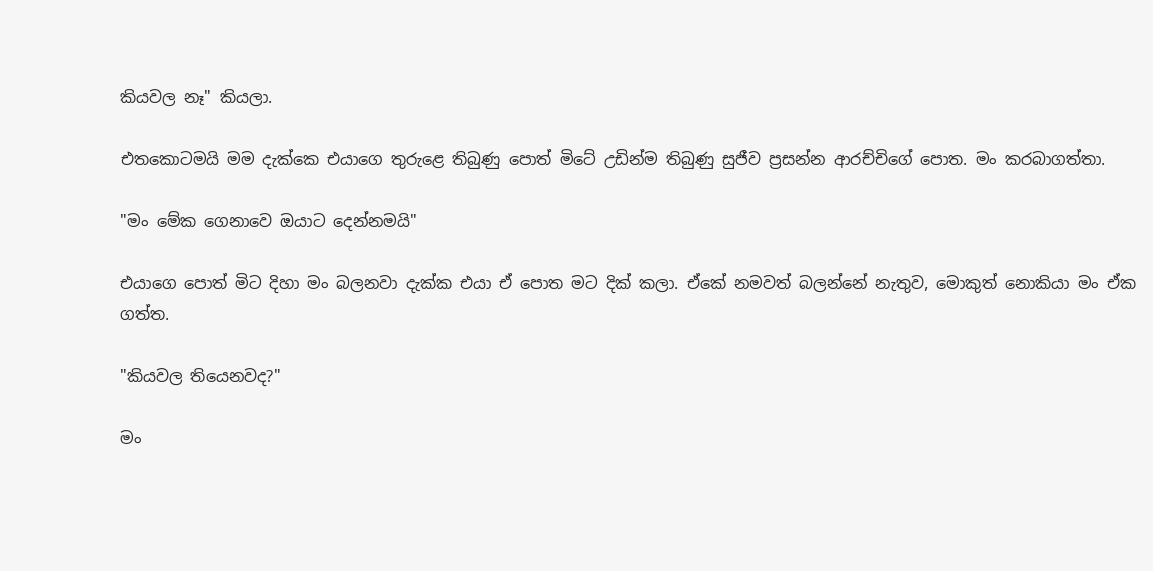කියවල නෑ" කියලා.

එතකොටමයි මම දැක්කෙ එයාගෙ ‍තුරුළෙ තිබුණු පොත් මිටේ උඩින්ම තිබුණු සුජීව ප්‍රසන්න ආරච්චිගේ පොත. මං කරබාගත්තා.

"මං මේක ගෙනාවෙ ඔයාට දෙන්නමයි"

එයාගෙ පොත් මිට දිහා මං බලනවා දැක්ක එයා ඒ පොත මට දික් කලා. ඒකේ නමවත් බලන්නේ නැතුව, මොකුත් නොකියා මං ඒක ගත්ත.

"කියවල තියෙනවද?"

මං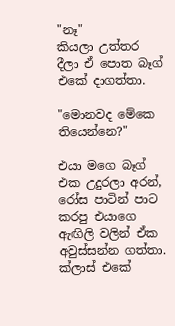"නෑ" කියලා ‍උත්තර දීලා ඒ පොත බෑග් එකේ දාගත්තා.

"මොනවද මේකෙ තියෙන්නෙ?"

එයා මගෙ බෑග් එක උදුරලා අරන්, රෝස පාටින් පාට කරපු එයාගෙ ඇඟිලි වලින් ඒක අවුස්සන්න ගත්තා. ක්ලාස් එකේ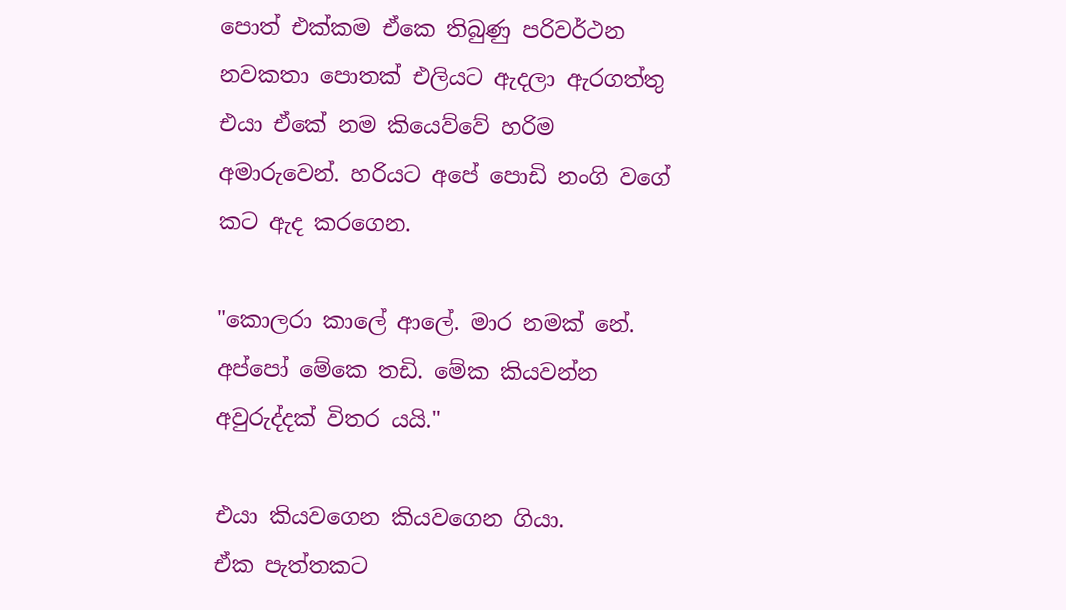පොත් එක්කම ඒකෙ තිබුණු පරිවර්ථන නවකතා පොතක් එලියට ඇදලා ඇරගත්තු එයා ඒකේ නම කියෙව්වේ හරිම අමාරුවෙන්. හරියට අපේ පොඩි නංගි වගේ කට ඇද කරගෙන.

"කොලරා කාලේ ආලේ. මාර නමක් නේ. අප්පෝ මේකෙ තඩි. මේක කියවන්න අවුරුද්දක් විතර යයි."

එයා කියවගෙන කියවගෙන ගියා.
ඒක පැත්තකට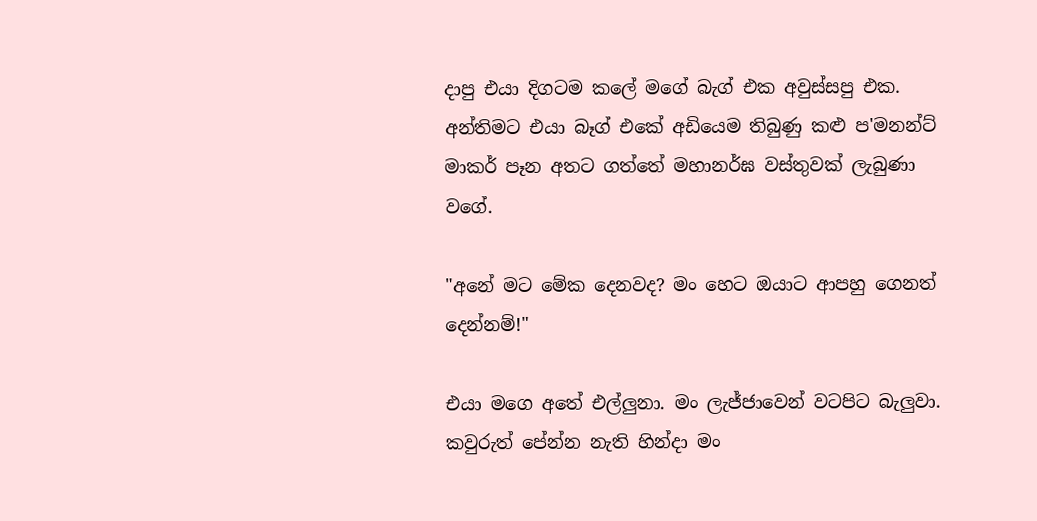දාපු එයා දිගටම කලේ මගේ බැග් එක අවුස්සපු එක. අන්තිමට එයා බෑග් එකේ අඩියෙම තිබුණු කළු ප'මනන්ට් මාකර් පෑන අතට ගත්තේ මහානර්ඝ වස්තුවක් ලැබුණා වගේ.

"අනේ මට මේක දෙනවද? මං හෙට ඔයාට ආපහු ගෙනත් දෙන්නම්!"

එයා මගෙ අතේ එල්ලුනා. මං ලැජ්ජාවෙන් වටපිට බැලුවා. කවුරුත් පේන්න නැති හින්දා මං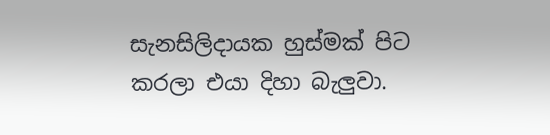සැනසිලිදායක හුස්මක් පිට කරලා එයා දිහා බැලුවා.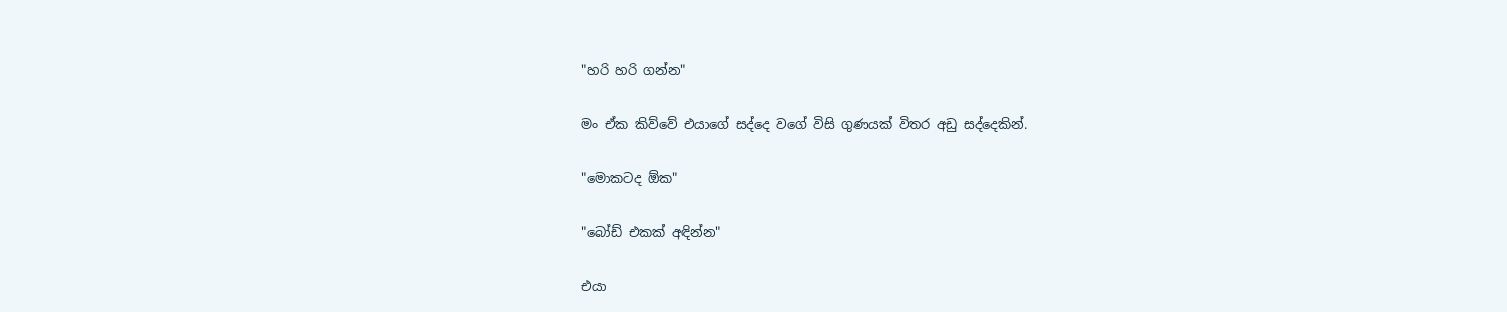"හරි හරි ගන්න"

මං ඒක කිව්වේ එයාගේ සද්දෙ වගේ විසි ගුණයක් විතර අඩු සද්දෙකින්.

"මොකටද ඕක"

"බෝඩ් එකක් අඳින්න"

එයා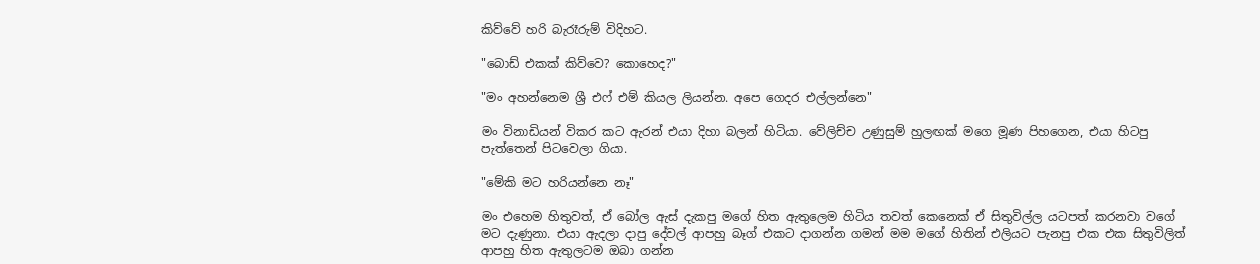කිව්වේ හරි බැරෑරුම් විදිහට.

"බොඩ් එකක් කිව්වෙ? කොහෙද?"

"මං අහන්නෙම ශ්‍රී එෆ් එම් කියල ලියන්න. අපෙ ගෙදර එල්ලන්නෙ"

මං විනාඩියන් විකර කට ඇරන් එයා දිහා බලන් හිටියා. වේලිච්ච උණුසුම් හුලඟක් මගෙ මූණ පිහගෙන, එයා හිටපු පැත්තෙන් පිටවෙලා ගියා.

"මේකි මට හරියන්නෙ නෑ"

මං එහෙම හිතුවත්, ඒ බෝල ඇස් දැකපු මගේ හිත ඇතුලෙම හිටිය තවත් කෙනෙක් ඒ සිතුවිල්ල යටපත් කරනවා වගේ මට දැණුනා. එයා ඇදලා දාපු දේවල් ආපහු බෑග් එකට දාගන්න ගමන් මම මගේ හිතින් එලියට පැනපු එක එක සිතුවිලිත් ආපහු හිත ඇතුලටම ඔබා ගන්න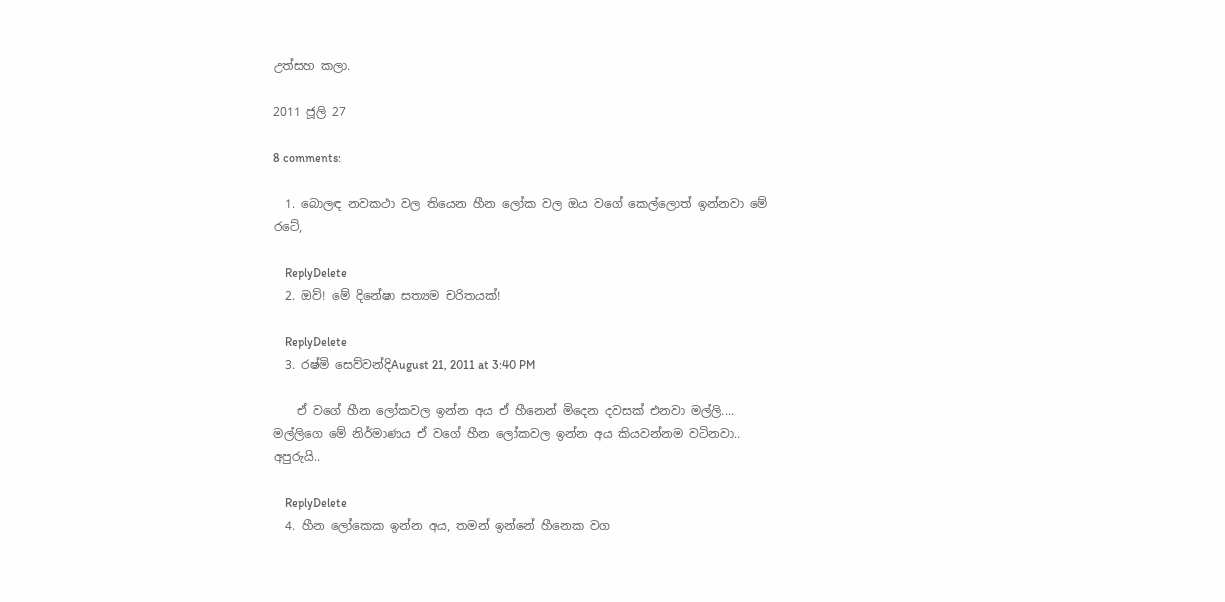උත්සහ කලා.

2011 ජූලි 27

8 comments:

  1. බොලඳ නවකථා වල තියෙන හීන ලෝක වල ඔය වගේ කෙල්ලොත් ඉන්නවා මේ රටේ,

    ReplyDelete
  2. ඔව්! මේ දිනේෂා සත්‍යම චරිතයක්!

    ReplyDelete
  3. රෂ්මි සෙව්වන්දිAugust 21, 2011 at 3:40 PM

    ඒ වගේ හීන ලෝකවල ඉන්න අය ඒ හීනෙන් මිදෙන දවසක් එනවා මල්ලි.... මල්ලිගෙ මේ නිර්මාණය ඒ වගේ හීන ලෝකවල ඉන්න අය කියවන්නම වටිනවා.. අපුරුයි..

    ReplyDelete
  4. හීන ලෝකෙක ඉන්න අය, තමන් ඉන්නේ හීනෙක වග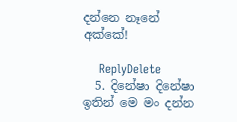දන්නෙ නෑනේ අක්කේ!

    ReplyDelete
  5. දිනේෂා දිනේෂා ඉතින් මෙ මං දන්න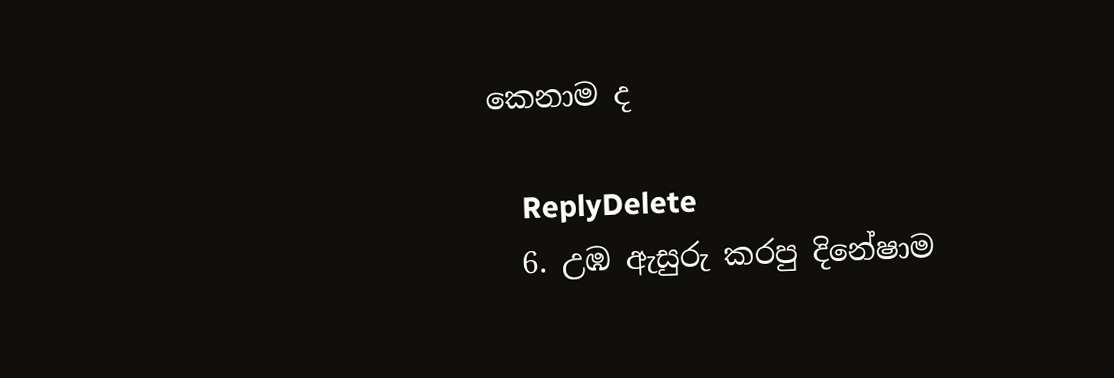කෙනාම ද

    ReplyDelete
  6. උඹ ඇසුරු කරපු දිනේෂාම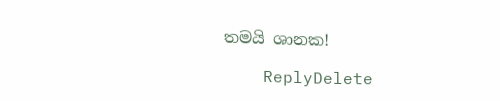තමයි ශානක!

    ReplyDelete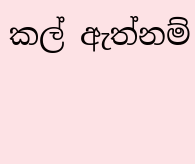කල් ඇත්නම්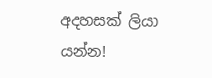අදහසක් ලියා යන්න!